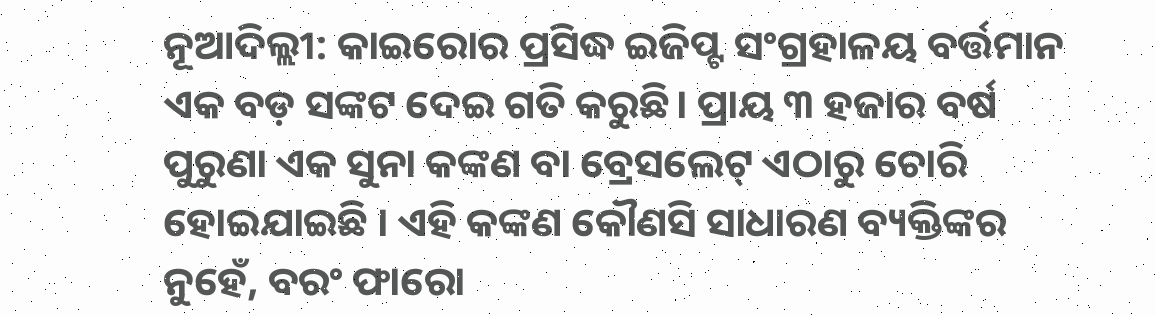ନୂଆଦିଲ୍ଲୀ: କାଇରୋର ପ୍ରସିଦ୍ଧ ଇଜିପ୍ଟ ସଂଗ୍ରହାଳୟ ବର୍ତ୍ତମାନ ଏକ ବଡ଼ ସଙ୍କଟ ଦେଇ ଗତି କରୁଛି। ପ୍ରାୟ ୩ ହଜାର ବର୍ଷ ପୁରୁଣା ଏକ ସୁନା କଙ୍କଣ ବା ବ୍ରେସଲେଟ୍ ଏଠାରୁ ଚୋରି ହୋଇଯାଇଛି । ଏହି କଙ୍କଣ କୌଣସି ସାଧାରଣ ବ୍ୟକ୍ତିଙ୍କର ନୁହେଁ, ବରଂ ଫାରୋ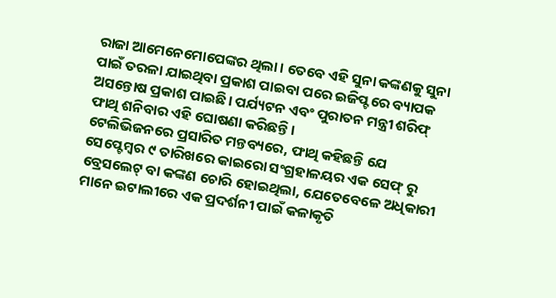ରାଜା ଆମେନେମୋପେଙ୍କର ଥିଲା। ତେବେ ଏହି ସୁନା କଙ୍କଣକୁ ସୁନା ପାଇଁ ତରଳା ଯାଇଥିବା ପ୍ରକାଶ ପାଇବା ପରେ ଇଜିପ୍ଟରେ ବ୍ୟାପକ ଅସନ୍ତୋଷ ପ୍ରକାଶ ପାଇଛି। ପର୍ଯ୍ୟଟନ ଏବଂ ପୁରାତନ ମନ୍ତ୍ରୀ ଶରିଫ୍ ଫାଥି ଶନିବାର ଏହି ଘୋଷଣା କରିଛନ୍ତି।
ଟେଲିଭିଜନରେ ପ୍ରସାରିତ ମନ୍ତବ୍ୟରେ, ଫାଥି କହିଛନ୍ତି ଯେ ସେପ୍ଟେମ୍ବର ୯ ତାରିଖରେ କାଇରୋ ସଂଗ୍ରହାଳୟର ଏକ ସେଫ୍ ରୁ ବ୍ରେସଲେଟ୍ ବା କଙ୍କଣ ଚୋରି ହୋଇଥିଲା, ଯେତେବେଳେ ଅଧିକାରୀ ମାନେ ଇଟାଲୀରେ ଏକ ପ୍ରଦର୍ଶନୀ ପାଇଁ କଳାକୃତି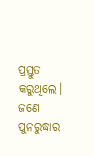ପ୍ରସ୍ତୁତ କରୁଥିଲେ। ଜଣେ ପୁନରୁଦ୍ଧାର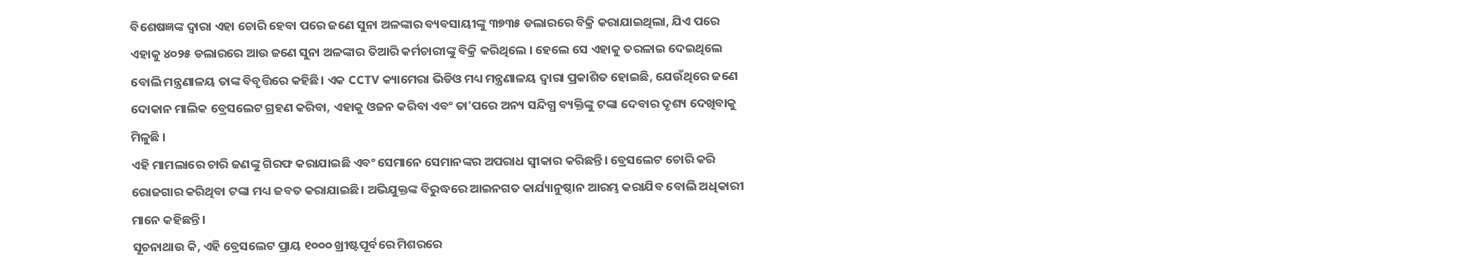ବିଶେଷଜ୍ଞଙ୍କ ଦ୍ୱାରା ଏହା ଚୋରି ହେବା ପରେ ଜଣେ ସୁନା ଅଳଙ୍କାର ବ୍ୟବସାୟୀଙ୍କୁ ୩୭୩୫ ଡଲାରରେ ବିକ୍ରି କରାଯାଇଥିଲା, ଯିଏ ପରେ ଏହାକୁ ୪୦୨୫ ଡଲାରରେ ଆଉ ଜଣେ ସୁନା ଅଳଙ୍କାର ତିଆରି କର୍ମଚାରୀଙ୍କୁ ବିକ୍ରି କରିଥିଲେ । ହେଲେ ସେ ଏହାକୁ ତରଳାଇ ଦେଇଥିଲେ ବୋଲି ମନ୍ତ୍ରଣାଳୟ ତାଙ୍କ ବିବୃତ୍ତିରେ କହିଛି। ଏକ CCTV କ୍ୟାମେରା ଭିଡିଓ ମଧ୍ୟ ମନ୍ତ୍ରଣାଳୟ ଦ୍ୱାରା ପ୍ରକାଶିତ ହୋଇଛି, ଯେଉଁଥିରେ ଜଣେ ଦୋକାନ ମାଲିକ ବ୍ରେସଲେଟ ଗ୍ରହଣ କରିବା, ଏହାକୁ ଓଜନ କରିବା ଏବଂ ତା'ପରେ ଅନ୍ୟ ସନ୍ଦିଗ୍ଧ ବ୍ୟକ୍ତିଙ୍କୁ ଟଙ୍କା ଦେବାର ଦୃଶ୍ୟ ଦେଖିବାକୁ ମିଳୁଛି ।
ଏହି ମାମଲାରେ ଚାରି ଜଣଙ୍କୁ ଗିରଫ କରାଯାଇଛି ଏବଂ ସେମାନେ ସେମାନଙ୍କର ଅପରାଧ ସ୍ୱୀକାର କରିଛନ୍ତି। ବ୍ରେସଲେଟ ଚୋରି କରି ରୋଜଗାର କରିଥିବା ଟଙ୍କା ମଧ୍ୟ ଜବତ କରାଯାଇଛି। ଅଭିଯୁକ୍ତଙ୍କ ବିରୁଦ୍ଧରେ ଆଇନଗତ କାର୍ଯ୍ୟାନୁଷ୍ଠାନ ଆରମ୍ଭ କରାଯିବ ବୋଲି ଅଧିକାରୀ ମାନେ କହିଛନ୍ତି।
ସୂଚନାଥାଉ କି, ଏହି ବ୍ରେସଲେଟ ପ୍ରାୟ ୧୦୦୦ ଖ୍ରୀଷ୍ଟପୂର୍ବରେ ମିଶରରେ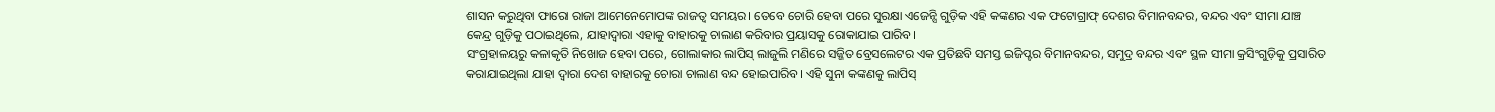ଶାସନ କରୁଥିବା ଫାରୋ ରାଜା ଆମେନେମୋପଙ୍କ ରାଜତ୍ୱ ସମୟର। ତେବେ ଚୋରି ହେବା ପରେ ସୁରକ୍ଷା ଏଜେନ୍ସି ଗୁଡ଼ିକ ଏହି କଙ୍କଣର ଏକ ଫଟୋଗ୍ରାଫ୍ ଦେଶର ବିମାନବନ୍ଦର, ବନ୍ଦର ଏବଂ ସୀମା ଯାଞ୍ଚ କେନ୍ଦ୍ର ଗୁଡ଼ିକୁ ପଠାଇଥିଲେ, ଯାହାଦ୍ୱାରା ଏହାକୁ ବାହାରକୁ ଚାଲାଣ କରିବାର ପ୍ରୟାସକୁ ରୋକାଯାଇ ପାରିବ।
ସଂଗ୍ରହାଳୟରୁ କଳାକୃତି ନିଖୋଜ ହେବା ପରେ, ଗୋଲାକାର ଲାପିସ୍ ଲାଜୁଲି ମଣିରେ ସଜ୍ଜିତ ବ୍ରେସଲେଟର ଏକ ପ୍ରତିଛବି ସମସ୍ତ ଇଜିପ୍ଟର ବିମାନବନ୍ଦର, ସମୁଦ୍ର ବନ୍ଦର ଏବଂ ସ୍ଥଳ ସୀମା କ୍ରସିଂଗୁଡ଼ିକୁ ପ୍ରସାରିତ କରାଯାଇଥିଲା ଯାହା ଦ୍ୱାରା ଦେଶ ବାହାରକୁ ଚୋରା ଚାଲାଣ ବନ୍ଦ ହୋଇପାରିବ। ଏହି ସୁନା କଙ୍କଣକୁ ଲାପିସ୍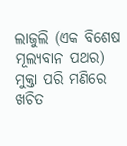ଲାଜୁଲି (ଏକ ବିଶେଷ ମୂଲ୍ୟବାନ ପଥର) ମୁକ୍ତା ପରି ମଣିରେ ଖଚିତ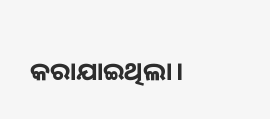କରାଯାଇଥିଲା।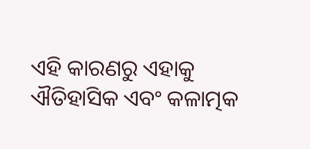ଏହି କାରଣରୁ ଏହାକୁ ଐତିହାସିକ ଏବଂ କଳାତ୍ମକ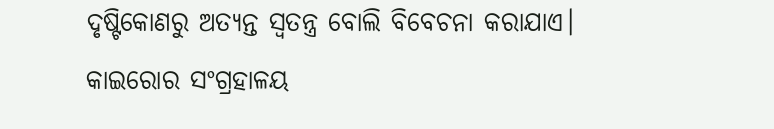ଦୃଷ୍ଟିକୋଣରୁ ଅତ୍ୟନ୍ତ ସ୍ୱତନ୍ତ୍ର ବୋଲି ବିବେଚନା କରାଯାଏ। କାଇରୋର ସଂଗ୍ରହାଳୟ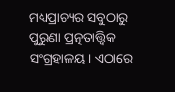ମଧ୍ୟପ୍ରାଚ୍ୟର ସବୁଠାରୁ ପୁରୁଣା ପ୍ରତ୍ନତାତ୍ତ୍ୱିକ ସଂଗ୍ରହାଳୟ। ଏଠାରେ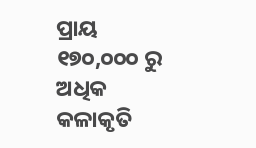ପ୍ରାୟ ୧୭୦,୦୦୦ ରୁ ଅଧିକ କଳାକୃତି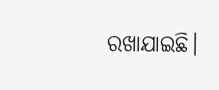ରଖାଯାଇଛି।